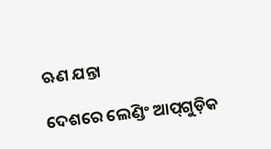ଋଣ ଯନ୍ତା

ଦେଶରେ ଲେଣ୍ଡିଂ ଆପ୍‌ଗୁଡ଼ିକ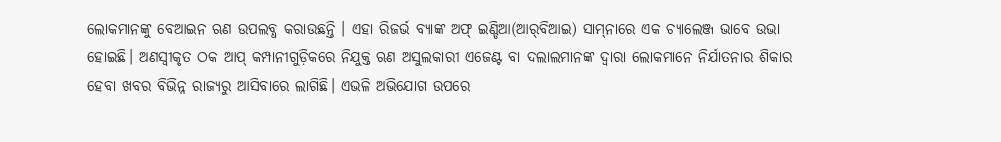ଲୋକମାନଙ୍କୁ ବେଆଇନ ଋଣ ଉପଲବ୍ଧ କରାଉଛନ୍ତି । ଏହା ରିଜର୍ଭ ବ୍ୟାଙ୍କ ଅଫ୍‌ ଇଣ୍ଡିଆ(ଆର୍‌ବିଆଇ) ସାମ୍‌ନାରେ ଏକ ଚ୍ୟାଲେଞ୍ଜ ଭାବେ ଉଭା ହୋଇଛି। ଅଣସ୍ବୀକୃତ ଠକ ଆପ୍‌ କମ୍ପାନୀଗୁଡ଼ିକରେ ନିଯୁକ୍ତ ଋଣ ଅସୁଲକାରୀ ଏଜେଣ୍ଟ ବା ଦଲାଲମାନଙ୍କ ଦ୍ୱାରା ଲୋକମାନେ ନିର୍ଯାତନାର ଶିକାର ହେବା ଖବର ବିଭିନ୍ନ ରାଜ୍ୟରୁ ଆସିବାରେ ଲାଗିଛି। ଏଭଳି ଅଭିଯୋଗ ଉପରେ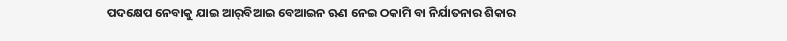ପଦକ୍ଷେପ ନେବାକୁ ଯାଇ ଆର୍‌ବିଆଇ ବେଆଇନ ଋଣ ନେଇ ଠକାମି ବା ନିର୍ଯାତନାର ଶିକାର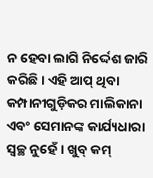ନ ହେବା ଲାଗି ନିର୍ଦ୍ଦେଶ ଜାରି କରିଛି। ଏହି ଆପ୍‌ ଥିବା କମ୍ପାନୀଗୁଡ଼ିକର ମାଲିକାନା ଏବଂ ସେମାନଙ୍କ କାର୍ଯ୍ୟଧାରା ସ୍ବଚ୍ଛ ନୁହେଁ। ଖୁବ୍‌ କମ୍‌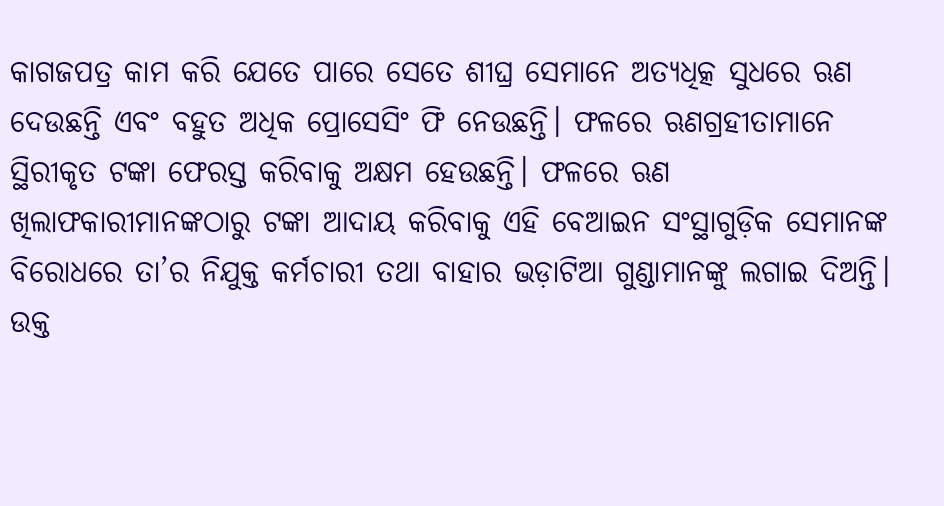କାଗଜପତ୍ର କାମ କରି ଯେତେ ପାରେ ସେତେ ଶୀଘ୍ର ସେମାନେ ଅତ୍ୟଧିତ୍କ ସୁଧରେ ଋଣ ଦେଉଛନ୍ତି ଏବଂ ବହୁତ ଅଧିକ ପ୍ରୋସେସିଂ ଫି ନେଉଛନ୍ତି। ଫଳରେ ଋଣଗ୍ରହୀତାମାନେ ସ୍ଥିରୀକୃତ ଟଙ୍କା ଫେରସ୍ତ କରିବାକୁ ଅକ୍ଷମ ହେଉଛନ୍ତି। ଫଳରେ ଋଣ ଖିଲାଫକାରୀମାନଙ୍କଠାରୁ ଟଙ୍କା ଆଦାୟ କରିବାକୁ ଏହି ବେଆଇନ ସଂସ୍ଥାଗୁଡ଼ିକ ସେମାନଙ୍କ ବିରୋଧରେ ତା’ର ନିଯୁକ୍ତ କର୍ମଚାରୀ ତଥା ବାହାର ଭଡ଼ାଟିଆ ଗୁଣ୍ଡାମାନଙ୍କୁ ଲଗାଇ ଦିଅନ୍ତି। ଉକ୍ତ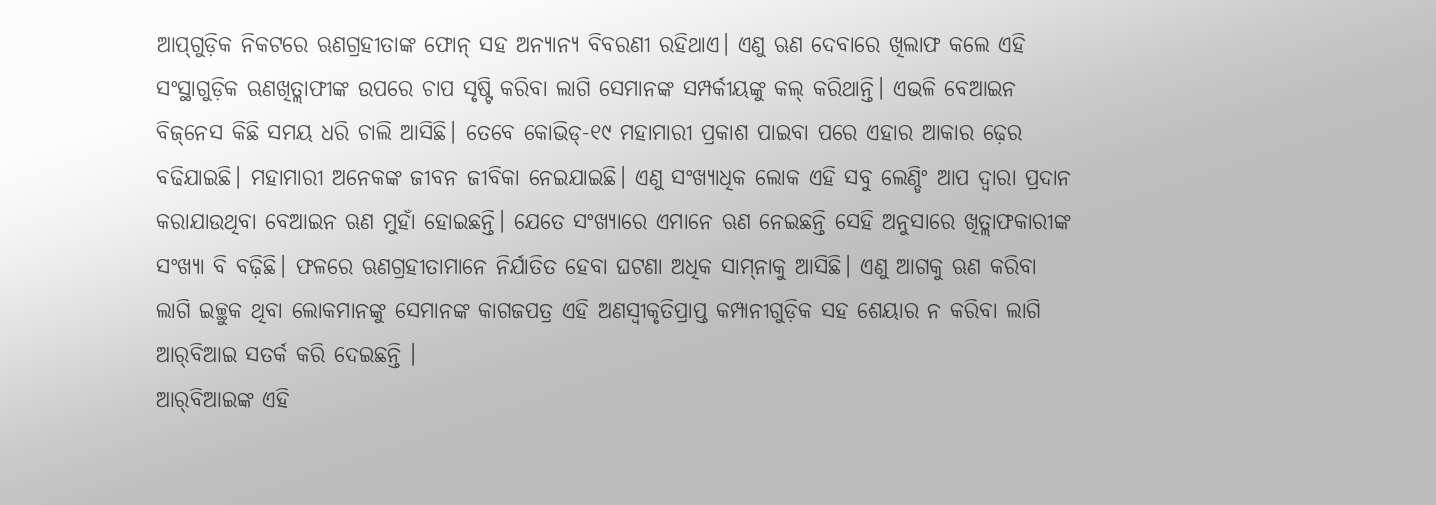ଆପ୍‌ଗୁଡ଼ିକ ନିକଟରେ ଋଣଗ୍ରହୀତାଙ୍କ ଫୋନ୍‌ ସହ ଅନ୍ୟାନ୍ୟ ବିବରଣୀ ରହିଥାଏ। ଏଣୁ ଋଣ ଦେବାରେ ଖିଲାଫ କଲେ ଏହି ସଂସ୍ଥାଗୁଡ଼ିକ ଋଣଖିତ୍ଲାଫୀଙ୍କ ଉପରେ ଚାପ ସୃଷ୍ଟି କରିବା ଲାଗି ସେମାନଙ୍କ ସମ୍ପର୍କୀୟଙ୍କୁ କଲ୍‌ କରିଥାନ୍ତି। ଏଭଳି ବେଆଇନ ବିଜ୍‌ନେସ କିଛି ସମୟ ଧରି ଚାଲି ଆସିଛି। ତେବେ କୋଭିଡ୍‌-୧୯ ମହାମାରୀ ପ୍ରକାଶ ପାଇବା ପରେ ଏହାର ଆକାର ଢ଼େର ବଢିଯାଇଛି। ମହାମାରୀ ଅନେକଙ୍କ ଜୀବନ ଜୀବିକା ନେଇଯାଇଛି। ଏଣୁ ସଂଖ୍ୟାଧିକ ଲୋକ ଏହି ସବୁ ଲେଣ୍ଡିଂ ଆପ ଦ୍ୱାରା ପ୍ରଦାନ କରାଯାଉଥିବା ବେଆଇନ ଋଣ ମୁହାଁ ହୋଇଛନ୍ତି। ଯେତେ ସଂଖ୍ୟାରେ ଏମାନେ ଋଣ ନେଇଛନ୍ତି ସେହି ଅନୁସାରେ ଖିତ୍ଲାଫକାରୀଙ୍କ ସଂଖ୍ୟା ବି ବଢ଼ିଛି। ଫଳରେ ଋଣଗ୍ରହୀତାମାନେ ନିର୍ଯାତିତ ହେବା ଘଟଣା ଅଧିକ ସାମ୍‌ନାକୁ ଆସିଛି। ଏଣୁ ଆଗକୁ ଋଣ କରିବା ଲାଗି ଇଚ୍ଛୁକ ଥିବା ଲୋକମାନଙ୍କୁ ସେମାନଙ୍କ କାଗଜପତ୍ର ଏହି ଅଣସ୍ବୀକୃତିପ୍ରାପ୍ତ କମ୍ପାନୀଗୁଡ଼ିକ ସହ ଶେୟାର ନ କରିବା ଲାଗି ଆର୍‌ବିଆଇ ସତର୍କ କରି ଦେଇଛନ୍ତି ।
ଆର୍‌ବିଆଇଙ୍କ ଏହି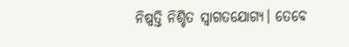ନିଷ୍ପତ୍ତି ନିଶ୍ଚିତ ସ୍ବାଗତଯୋଗ୍ୟ। ତେବେ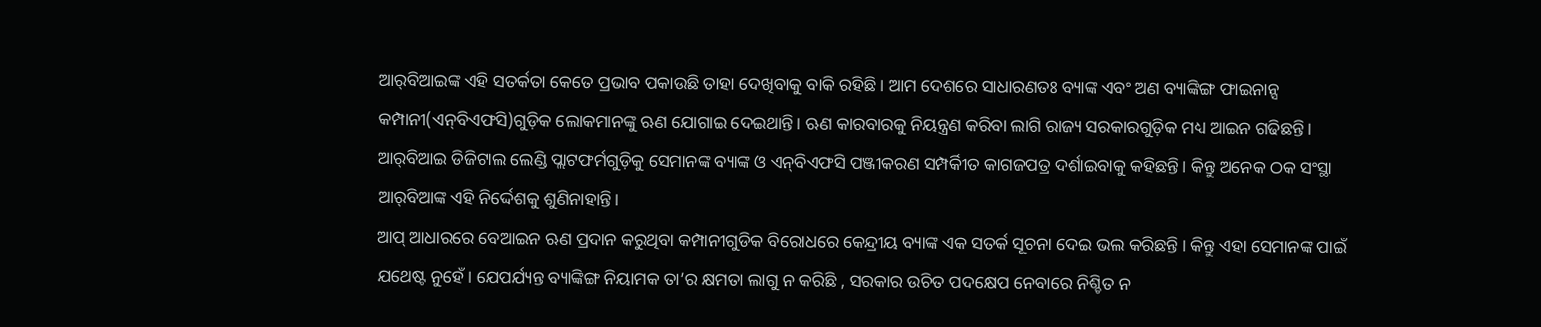ଆର୍‌ବିଆଇଙ୍କ ଏହି ସତର୍କତା କେତେ ପ୍ରଭାବ ପକାଉଛି ତାହା ଦେଖିବାକୁ ବାକି ରହିଛି । ଆମ ଦେଶରେ ସାଧାରଣତଃ ବ୍ୟାଙ୍କ ଏବଂ ଅଣ ବ୍ୟାଙ୍କିଙ୍ଗ ଫାଇନାନ୍ସ କମ୍ପାନୀ(ଏନ୍‌ବିଏଫସି)ଗୁଡ଼ିକ ଲୋକମାନଙ୍କୁ ଋଣ ଯୋଗାଇ ଦେଇଥାନ୍ତି। ଋଣ କାରବାରକୁ ନିୟନ୍ତ୍ରଣ କରିବା ଲାଗି ରାଜ୍ୟ ସରକାରଗୁଡ଼ିକ ମଧ୍ୟ ଆଇନ ଗଢିଛନ୍ତି। ଆର୍‌ବିଆଇ ଡିଜିଟାଲ ଲେଣ୍ଡି ପ୍ଲାଟଫର୍ମଗୁଡ଼ିକୁ ସେମାନଙ୍କ ବ୍ୟାଙ୍କ ଓ ଏନ୍‌ବିଏଫସି ପଞ୍ଜୀକରଣ ସମ୍ପର୍କୀିତ କାଗଜପତ୍ର ଦର୍ଶାଇବାକୁ କହିଛନ୍ତି। କିନ୍ତୁ ଅନେକ ଠକ ସଂସ୍ଥା ଆର୍‌ବିଆଙ୍କ ଏହି ନିର୍ଦ୍ଦେଶକୁ ଶୁଣିନାହାନ୍ତି।
ଆପ୍‌ ଆଧାରରେ ବେଆଇନ ଋଣ ପ୍ରଦାନ କରୁଥିବା କମ୍ପାନୀଗୁଡିକ ବିରୋଧରେ କେନ୍ଦ୍ରୀୟ ବ୍ୟାଙ୍କ ଏକ ସତର୍କ ସୂଚନା ଦେଇ ଭଲ କରିଛନ୍ତି । କିନ୍ତୁ ଏହା ସେମାନଙ୍କ ପାଇଁ ଯଥେଷ୍ଟ ନୁହେଁ। ଯେପର୍ଯ୍ୟନ୍ତ ବ୍ୟାଙ୍କିଙ୍ଗ ନିୟାମକ ତା’ର କ୍ଷମତା ଲାଗୁ ନ କରିଛି , ସରକାର ଉଚିତ ପଦକ୍ଷେପ ନେବାରେ ନିଶ୍ଚିତ ନ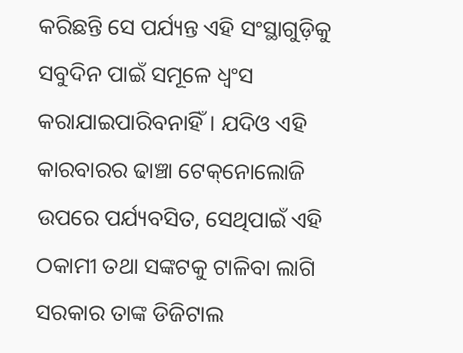କରିଛନ୍ତି ସେ ପର୍ଯ୍ୟନ୍ତ ଏହି ସଂସ୍ଥାଗୁଡ଼ିକୁ ସବୁଦିନ ପାଇଁ ସମୂଳେ ଧ୍ୱଂସ କରାଯାଇପାରିବନାହିଁ। ଯଦିଓ ଏହି କାରବାରର ଢାଞ୍ଚା ଟେକ୍‌ନୋଲୋଜି ଉପରେ ପର୍ଯ୍ୟବସିତ, ସେଥିପାଇଁ ଏହି ଠକାମୀ ତଥା ସଙ୍କଟକୁ ଟାଳିବା ଲାଗି ସରକାର ତାଙ୍କ ଡିଜିଟାଲ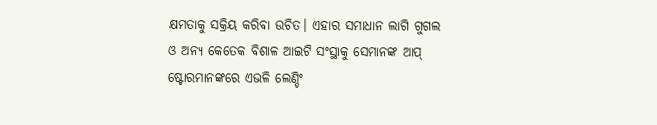କ୍ଷମତାକୁ ସକ୍ରିୟ କରିବା ଉଚିତ। ଏହାର ସମାଧାନ ଲାଗି ଗୁଗଲ ଓ ଅନ୍ୟ କେତେକ ବିଶାଳ ଆଇଟି ସଂସ୍ଥାକୁ ସେମାନଙ୍କ ଆପ୍‌ ଷ୍ଟୋରମାନଙ୍କରେ ଏଭଳି ଲେଣ୍ଡିଂ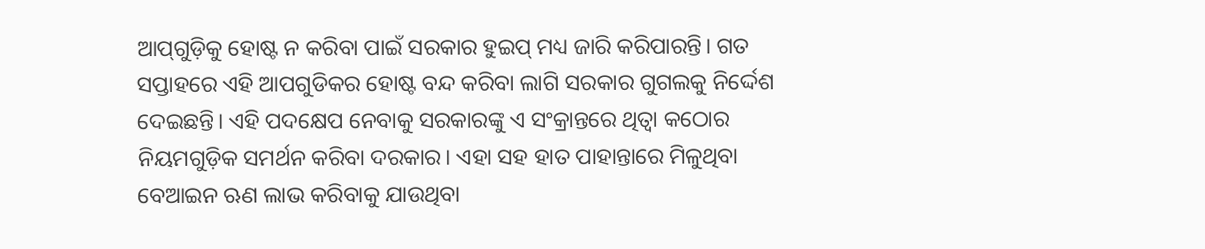ଆପ୍‌ଗୁଡ଼ିକୁ ହୋଷ୍ଟ ନ କରିବା ପାଇଁ ସରକାର ହୁଇପ୍‌ ମଧ୍ୟ ଜାରି କରିପାରନ୍ତି। ଗତ ସପ୍ତାହରେ ଏହି ଆପଗୁଡିକର ହୋଷ୍ଟ ବନ୍ଦ କରିବା ଲାଗି ସରକାର ଗୁଗଲକୁ ନିର୍ଦ୍ଦେଶ ଦେଇଛନ୍ତି। ଏହି ପଦକ୍ଷେପ ନେବାକୁ ସରକାରଙ୍କୁ ଏ ସଂକ୍ରାନ୍ତରେ ଥିତ୍ବା କଠୋର ନିୟମଗୁଡ଼ିକ ସମର୍ଥନ କରିବା ଦରକାର। ଏହା ସହ ହାତ ପାହାନ୍ତାରେ ମିଳୁଥିବା ବେଆଇନ ଋଣ ଲାଭ କରିବାକୁ ଯାଉଥିବା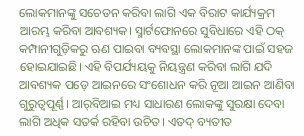ଲୋକମାନଙ୍କୁ ସଚେତନ କରିବା ଲାଗି ଏକ ବିରାଟ କାର୍ଯ୍ୟକ୍ରମ ଆରମ୍ଭ କରିବା ଆବଶ୍ୟକ। ସ୍ମାର୍ଟଫୋନରେ ସୁବିଧାରେ ଏହି ଠକ୍‌ କମ୍ପାନୀଗୁଡ଼ିକରୁ ଋଣ ପାଇବା ବ୍ୟବସ୍ଥା ଲୋକମାନଙ୍କ ପାଇଁ ସହଜ ହୋଇଯାଇଛି। ଏହି ବିପର୍ଯ୍ୟୟକୁ ନିୟନ୍ତ୍ରଣ କରିବା ଲାଗି ଯଦି ଆବଶ୍ୟକ ପଡ଼େ ଆଇନରେ ସଂଶୋଧନ କରି ନୂଆ ଆଇନ ଆଣିବା ଗୁରୁତ୍ୱପୂର୍ଣ୍ଣ। ଆର୍‌ବିଆଇ ମଧ୍ୟ ସାଧାରଣ ଲୋକଙ୍କୁ ସୁରକ୍ଷା ଦେବା ଲାଗି ଅଧିକ ସତର୍କ ରହିବା ଉଚିତ। ଏତଦ୍‌ ବ୍ୟତୀତ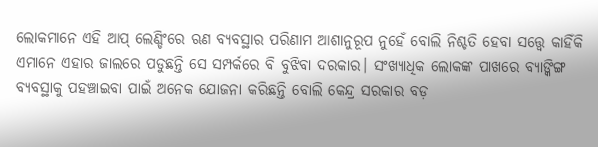ଲୋକମାନେ ଏହି ଆପ୍‌ ଲେଣ୍ଡିଂରେ ଋଣ ବ୍ୟବସ୍ଥାର ପରିଣାମ ଆଶାନୁରୂପ ନୁହେଁ ବୋଲି ନିଶ୍ଚତି ହେବା ସତ୍ତ୍ୱେ କାହିଁକି ଏମାନେ ଏହାର ଜାଲରେ ପଡୁଛନ୍ତି ସେ ସମ୍ପର୍କରେ ବି ବୁଝିବା ଦରକାର। ସଂଖ୍ୟାଧିକ ଲୋକଙ୍କ ପାଖରେ ବ୍ୟାଙ୍କିଙ୍ଗ ବ୍ୟବସ୍ଥାକୁ ପହଞ୍ଚାଇବା ପାଇଁ ଅନେକ ଯୋଜନା କରିଛନ୍ତି ବୋଲି କେନ୍ଦ୍ର ସରକାର ବଡ଼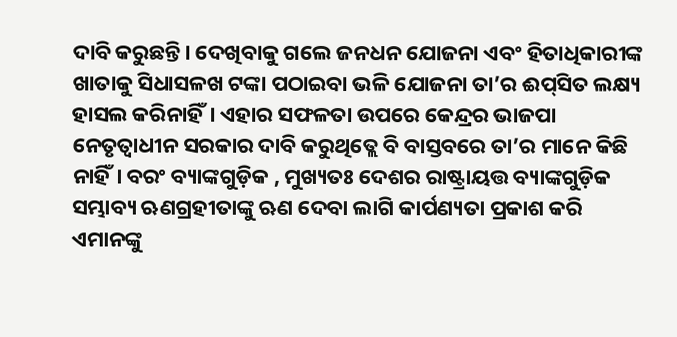ଦାବି କରୁଛନ୍ତି। ଦେଖିବାକୁ ଗଲେ ଜନଧନ ଯୋଜନା ଏବଂ ହିତାଧିକାରୀଙ୍କ ଖାତାକୁ ସିଧାସଳଖ ଟଙ୍କା ପଠାଇବା ଭଳି ଯୋଜନା ତା’ର ଈପ୍‌ସିତ ଲକ୍ଷ୍ୟ ହାସଲ କରିନାହିଁ। ଏହାର ସଫଳତା ଉପରେ କେନ୍ଦ୍ରର ଭାଜପା ନେତୃତ୍ୱାଧୀନ ସରକାର ଦାବି କରୁଥିତ୍ଲେ ବି ବାସ୍ତବରେ ତା’ର ମାନେ କିଛି ନାହିଁ। ବରଂ ବ୍ୟାଙ୍କଗୁଡ଼ିକ , ମୁଖ୍ୟତଃ ଦେଶର ରାଷ୍ଟ୍ରାୟତ୍ତ ବ୍ୟାଙ୍କଗୁଡ଼ିକ ସମ୍ଭାବ୍ୟ ଋଣଗ୍ରହୀତାଙ୍କୁ ଋଣ ଦେବା ଲାଗି କାର୍ପଣ୍ୟତା ପ୍ରକାଶ କରି ଏମାନଙ୍କୁ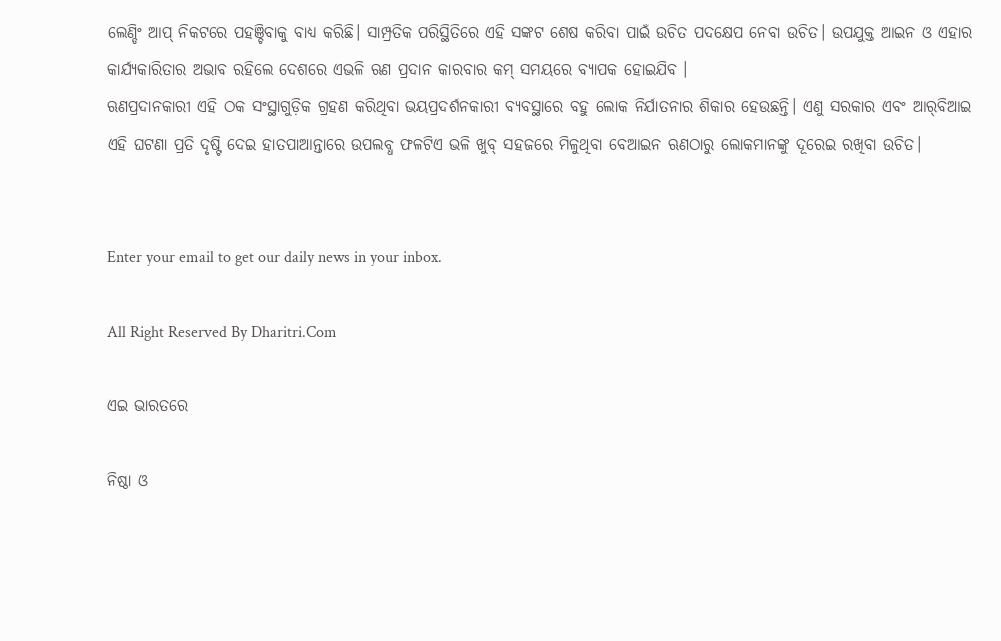ଲେଣ୍ଡିଂ ଆପ୍‌ ନିକଟରେ ପହଞ୍ଚିବାକୁ ବାଧ୍ୟ କରିଛି। ସାମ୍ପ୍ରତିକ ପରିସ୍ଥିତିରେ ଏହି ସଙ୍କଟ ଶେଷ କରିବା ପାଇଁ ଉଚିତ ପଦକ୍ଷେପ ନେବା ଉଚିତ। ଉପଯୁକ୍ତ ଆଇନ ଓ ଏହାର କାର୍ଯ୍ୟକାରିତାର ଅଭାବ ରହିଲେ ଦେଶରେ ଏଭଳି ଋଣ ପ୍ରଦାନ କାରବାର କମ୍‌ ସମୟରେ ବ୍ୟାପକ ହୋଇଯିବ ।
ଋଣପ୍ରଦାନକାରୀ ଏହି ଠକ ସଂସ୍ଥାଗୁଡ଼ିକ ଗ୍ରହଣ କରିଥିବା ଭୟପ୍ରଦର୍ଶନକାରୀ ବ୍ୟବସ୍ଥାରେ ବହୁ ଲୋକ ନିର୍ଯାତନାର ଶିକାର ହେଉଛନ୍ତି। ଏଣୁ ସରକାର ଏବଂ ଆର୍‌ବିଆଇ ଏହି ଘଟଣା ପ୍ରତି ଦୃଷ୍ଟି ଦେଇ ହାତପାଆନ୍ତାରେ ଉପଲବ୍ଧ ଫଳଟିଏ ଭଳି ଖୁବ୍‌ ସହଜରେ ମିଳୁଥିବା ବେଆଇନ ଋଣଠାରୁ ଲୋକମାନଙ୍କୁ ଦୂରେଇ ରଖିବା ଉଚିତ।


Enter your email to get our daily news in your inbox.

All Right Reserved By Dharitri.Com

ଏଇ ଭାରତରେ

ନିଷ୍ଠା ଓ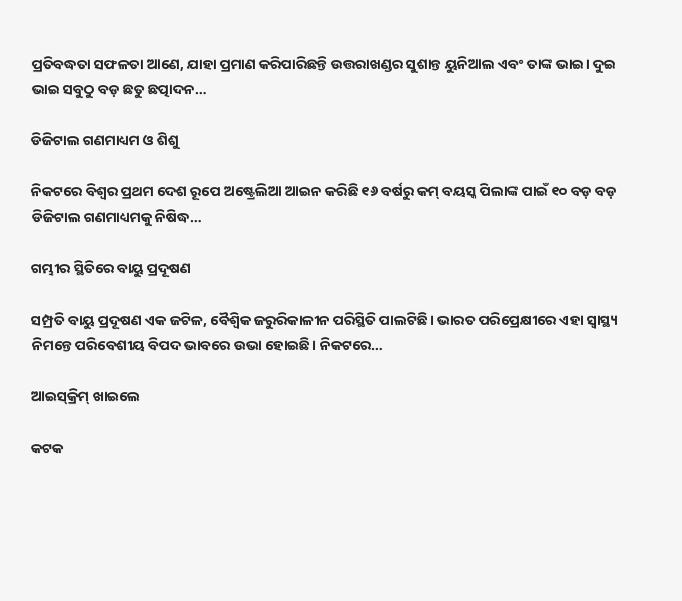ପ୍ରତିବଦ୍ଧତା ସଫଳତା ଆଣେ, ଯାହା ପ୍ରମାଣ କରିପାରିଛନ୍ତି ଉତ୍ତରାଖଣ୍ଡର ସୁଶାନ୍ତ ୟୁନିଆଲ ଏବଂ ତାଙ୍କ ଭାଇ। ଦୁଇ ଭାଇ ସବୁଠୁ ବଡ଼ ଛତୁ ଛତ୍ପାଦନ…

ଡିଜିଟାଲ ଗଣମାଧ୍ୟମ ଓ ଶିଶୁ

ନିକଟରେ ବିଶ୍ୱର ପ୍ରଥମ ଦେଶ ରୂପେ ଅଷ୍ଟ୍ରେଲିଆ ଆଇନ କରିଛି ୧୬ ବର୍ଷରୁ କମ୍‌ ବୟସ୍କ ପିଲାଙ୍କ ପାଇଁ ୧୦ ବଡ଼ ବଡ଼ ଡିଜିଟାଲ ଗଣମାଧ୍ୟମକୁ ନିଷିଦ୍ଧ…

ଗମ୍ଭୀର ସ୍ଥିତିରେ ବାୟୁ ପ୍ରଦୂଷଣ

ସମ୍ପ୍ରତି ବାୟୁ ପ୍ରଦୂଷଣ ଏକ ଜଟିଳ, ବୈଶ୍ୱିକ ଜରୁରିକାଳୀନ ପରିସ୍ଥିତି ପାଲଟିଛି। ଭାରତ ପରିପ୍ରେକ୍ଷୀରେ ଏହା ସ୍ବାସ୍ଥ୍ୟ ନିମନ୍ତେ ପରିବେଶୀୟ ବିପଦ ଭାବରେ ଉଭା ହୋଇଛି। ନିକଟରେ…

ଆଇସ୍‌କ୍ରିମ୍‌ ଖାଇଲେ

କଟକ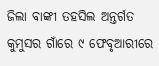ଜିଲା ବାଙ୍କୀ ତହସିଲ ଅନ୍ତର୍ଗତ କୁମୁସର ଗାଁରେ ୯ ଫେବୃଆରୀରେ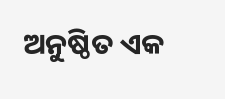ଅନୁଷ୍ଠିତ ଏକ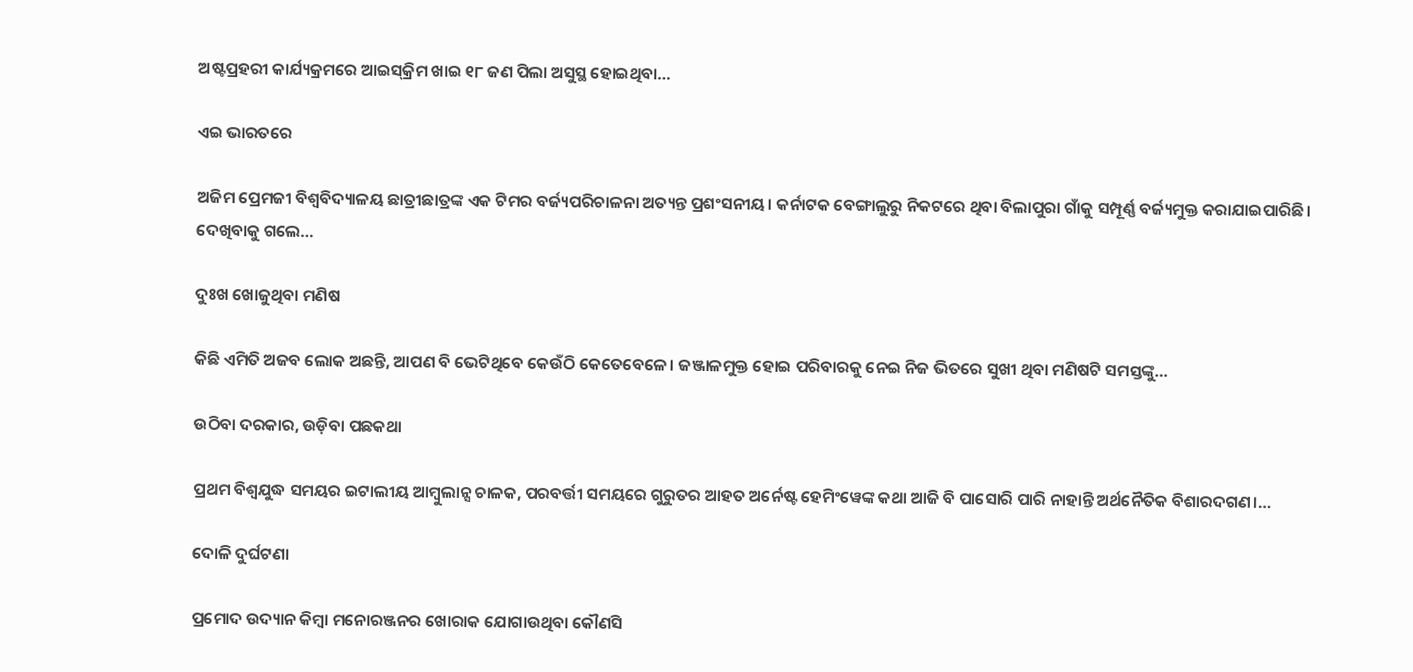ଅଷ୍ଟପ୍ରହରୀ କାର୍ଯ୍ୟକ୍ରମରେ ଆଇସ୍‌କ୍ରିମ ଖାଇ ୧୮ ଜଣ ପିଲା ଅସୁସ୍ଥ ହୋଇଥିବା…

ଏଇ ଭାରତରେ

ଅଜିମ ପ୍ରେମଜୀ ବିଶ୍ୱବିଦ୍ୟାଳୟ ଛାତ୍ରୀଛାତ୍ରଙ୍କ ଏକ ଟିମର ବର୍ଜ୍ୟପରିଚାଳନା ଅତ୍ୟନ୍ତ ପ୍ରଶଂସନୀୟ। କର୍ନାଟକ ବେଙ୍ଗାଲୁରୁ ନିକଟରେ ଥିବା ବିଲାପୁରା ଗାଁକୁ ସମ୍ପୂର୍ଣ୍ଣ ବର୍ଜ୍ୟମୁକ୍ତ କରାଯାଇପାରିଛି। ଦେଖିବାକୁ ଗଲେ…

ଦୁଃଖ ଖୋଜୁଥିବା ମଣିଷ

କିଛି ଏମିତି ଅଜବ ଲୋକ ଅଛନ୍ତି, ଆପଣ ବି ଭେଟିଥିବେ କେଉଁଠି କେତେବେଳେ। ଜଞ୍ଜାଳମୁକ୍ତ ହୋଇ ପରିବାରକୁ ନେଇ ନିଜ ଭିତରେ ସୁଖୀ ଥିବା ମଣିଷଟି ସମସ୍ତଙ୍କୁ…

ଉଠିବା ଦରକାର, ଉଡ଼ିବା ପଛକଥା

ପ୍ରଥମ ବିଶ୍ୱଯୁଦ୍ଧ ସମୟର ଇଟାଲୀୟ ଆମ୍ବୁଲାନ୍ସ ଚାଳକ, ପରବର୍ତ୍ତୀ ସମୟରେ ଗୁରୁତର ଆହତ ଅର୍ନେଷ୍ଟ ହେମିଂୱେଙ୍କ କଥା ଆଜି ବି ପାସୋରି ପାରି ନାହାନ୍ତି ଅର୍ଥନୈତିକ ବିଶାରଦଗଣ।…

ଦୋଳି ଦୁର୍ଘଟଣା

ପ୍ରମୋଦ ଉଦ୍ୟାନ କିମ୍ବା ମନୋରଞ୍ଜନର ଖୋରାକ ଯୋଗାଉଥିବା କୌଣସି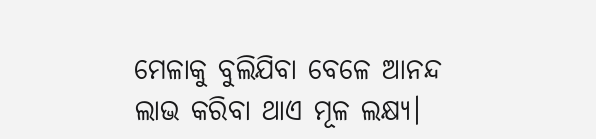ମେଳାକୁ ବୁଲିଯିବା ବେଳେ ଆନନ୍ଦ ଲାଭ କରିବା ଥାଏ ମୂଳ ଲକ୍ଷ୍ୟ।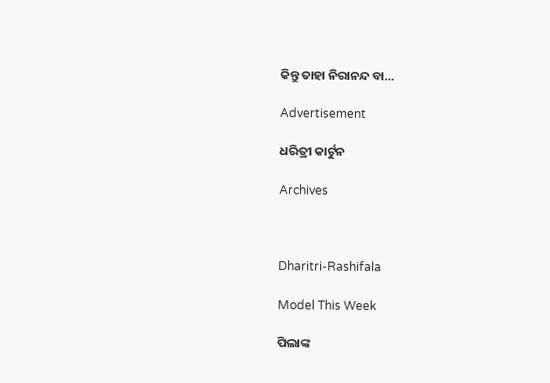କିନ୍ତୁ ତାହା ନିରାନନ୍ଦ ବା…

Advertisement

ଧରିତ୍ରୀ କାର୍ଟୁନ

Archives



Dharitri-Rashifala

Model This Week

ପିଲାଙ୍କ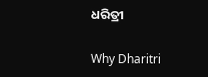ଧରିତ୍ରୀ

Why Dharitri